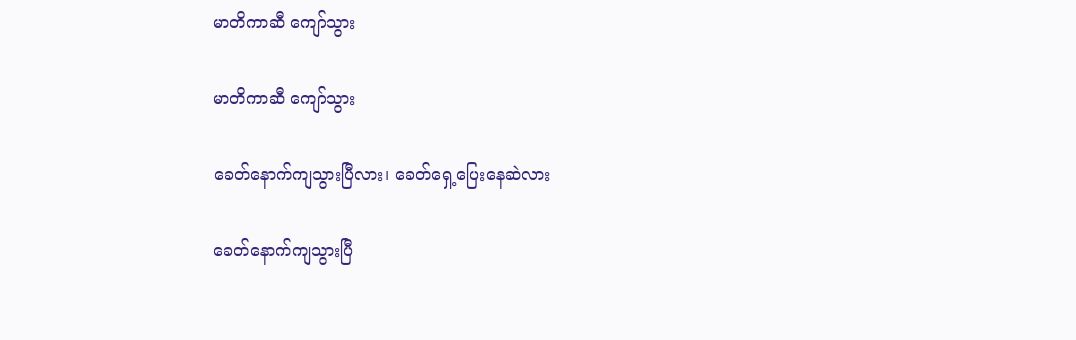မာတိကာဆီ ကျော်သွား

မာတိကာဆီ ကျော်သွား

ခေတ်နောက်ကျသွားပြီလား၊ ခေတ်ရှေ့ပြေးနေဆဲလား

ခေတ်နောက်ကျသွားပြီ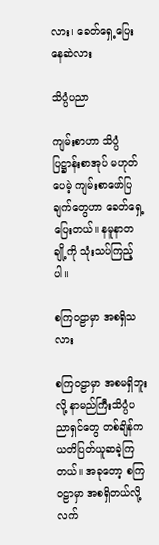လား၊ ခေတ်ရှေ့ပြေးနေဆဲလား

သိပ္ပံပညာ

ကျမ်းစာဟာ သိပ္ပံပြဋ္ဌာန်းစာအုပ် မဟုတ်ပေမဲ့ ကျမ်းစာဖော်ပြချက်တွေဟာ ခေတ်ရှေ့ပြေးတယ်။ နမူနာတချို့ကို သုံးသပ်ကြည့်ပါ။

စကြဝဠာမှာ အစရှိသလား

စကြဝဠာမှာ အစမရှိဘူးလို့ နာမည်ကြီးသိပ္ပံပညာရှင်တွေ တစ်ချိန်က ယတိပြတ်ယူဆခဲ့ကြတယ်။ အခုတော့ စကြဝဠာမှာ အစရှိတယ်လို့ လက်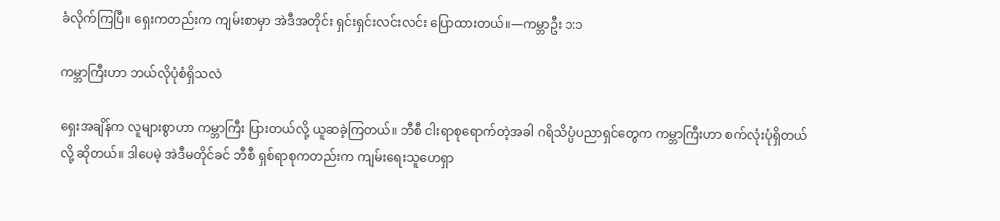ခံလိုက်ကြပြီ။ ရှေးကတည်းက ကျမ်းစာမှာ အဲဒီအတိုင်း ရှင်းရှင်းလင်းလင်း ပြောထားတယ်။—ကမ္ဘာဦး ၁:၁

ကမ္ဘာကြီးဟာ ဘယ်လိုပုံစံရှိသလဲ

ရှေးအချိန်က လူများစွာဟာ ကမ္ဘာကြီး ပြားတယ်လို့ ယူဆခဲ့ကြတယ်။ ဘီစီ ငါးရာစုရောက်တဲ့အခါ ဂရိသိပ္ပံပညာရှင်တွေက ကမ္ဘာကြီးဟာ စက်လုံးပုံရှိတယ်လို့ ဆိုတယ်။ ဒါပေမဲ့ အဲဒီမတိုင်ခင် ဘီစီ ရှစ်ရာစုကတည်းက ကျမ်းရေးသူဟေရှာ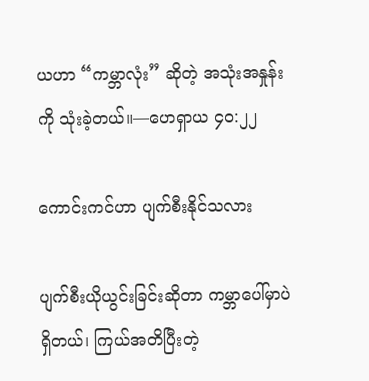ယဟာ “ကမ္ဘာလုံး” ဆိုတဲ့ အသုံးအနှုန်းကို သုံးခဲ့တယ်။—ဟေရှာယ ၄၀:၂၂

ကောင်းကင်ဟာ ပျက်စီးနိုင်သလား

ပျက်စီးယိုယွင်းခြင်းဆိုတာ ကမ္ဘာပေါ်မှာပဲရှိတယ်၊ ကြယ်အတိပြီးတဲ့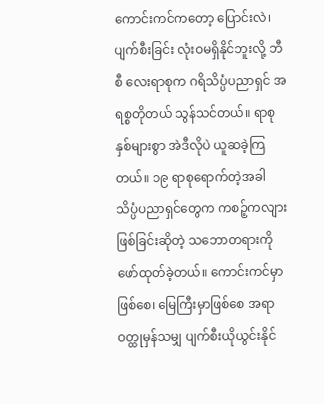ကောင်းကင်ကတော့ ပြောင်းလဲ၊ ပျက်စီးခြင်း လုံးဝမရှိနိုင်ဘူးလို့ ဘီစီ လေးရာစုက ဂရိသိပ္ပံပညာရှင် အရစ္စတိုတယ် သွန်သင်တယ်။ ရာစုနှစ်များစွာ အဲဒီလိုပဲ ယူဆခဲ့ကြတယ်။ ၁၉ ရာစုရောက်တဲ့အခါ သိပ္ပံပညာရှင်တွေက ကစဉ့်ကလျားဖြစ်ခြင်းဆိုတဲ့ သဘောတရားကို ဖော်ထုတ်ခဲ့တယ်။ ကောင်းကင်မှာဖြစ်စေ၊ မြေကြီးမှာဖြစ်စေ အရာဝတ္ထုမှန်သမျှ ပျက်စီးယိုယွင်းနိုင်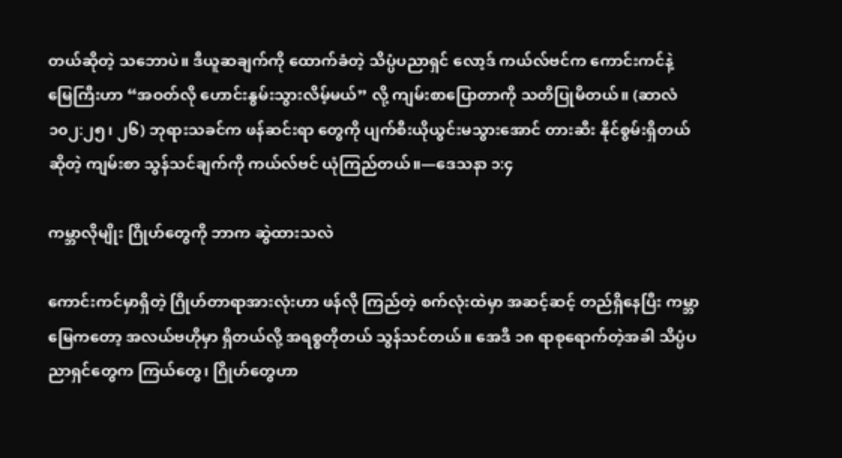တယ်ဆိုတဲ့ သဘောပဲ။ ဒီယူဆချက်ကို ထောက်ခံတဲ့ သိပ္ပံပညာရှင် လော့ဒ် ကယ်လ်ဗင်က ကောင်းကင်နဲ့ မြေကြီးဟာ “အဝတ်လို ဟောင်းနွမ်းသွားလိမ့်မယ်” လို့ ကျမ်းစာပြောတာကို သတိပြုမိတယ်။ (ဆာလံ ၁၀၂:၂၅၊ ၂၆) ဘုရားသခင်က ဖန်ဆင်းရာ တွေကို ပျက်စီးယိုယွင်းမသွားအောင် တားဆီး နိုင်စွမ်းရှိတယ်ဆိုတဲ့ ကျမ်းစာ သွန်သင်ချက်ကို ကယ်လ်ဗင် ယုံကြည်တယ်။—ဒေသနာ ၁:၄

ကမ္ဘာလိုမျိုး ဂြိုဟ်တွေကို ဘာက ဆွဲထားသလဲ

ကောင်းကင်မှာရှိတဲ့ ဂြိုဟ်တာရာအားလုံးဟာ ဖန်လို ကြည်တဲ့ စက်လုံးထဲမှာ အဆင့်ဆင့် တည်ရှိနေပြီး ကမ္ဘာမြေကတော့ အလယ်ဗဟိုမှာ ရှိတယ်လို့ အရစ္စတိုတယ် သွန်သင်တယ်။ အေဒီ ၁၈ ရာစုရောက်တဲ့အခါ သိပ္ပံပညာရှင်တွေက ကြယ်တွေ၊ ဂြိုဟ်တွေဟာ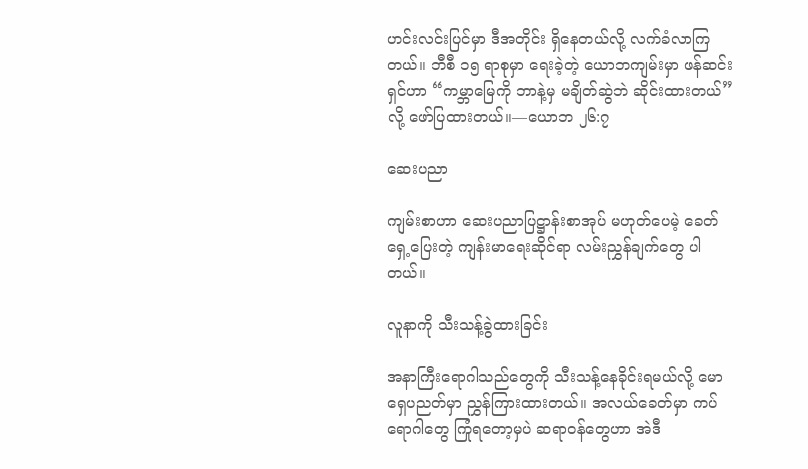ဟင်းလင်းပြင်မှာ ဒီအတိုင်း ရှိနေတယ်လို့ လက်ခံလာကြတယ်။ ဘီစီ ၁၅ ရာစုမှာ ရေးခဲ့တဲ့ ယောဘကျမ်းမှာ ဖန်ဆင်းရှင်ဟာ “ကမ္ဘာမြေကို ဘာနဲ့မှ မချိတ်ဆွဲဘဲ ဆိုင်းထားတယ်” လို့ ဖော်ပြထားတယ်။—ယောဘ ၂၆:၇

ဆေးပညာ

ကျမ်းစာဟာ ဆေးပညာပြဋ္ဌာန်းစာအုပ် မဟုတ်ပေမဲ့ ခေတ်ရှေ့ပြေးတဲ့ ကျန်းမာရေးဆိုင်ရာ လမ်းညွှန်ချက်တွေ ပါတယ်။

လူနာကို သီးသန့်ခွဲထားခြင်း

အနာကြီးရောဂါသည်တွေကို သီးသန့်နေခိုင်းရမယ်လို့ မောရှေပညတ်မှာ ညွှန်ကြားထားတယ်။ အလယ်ခေတ်မှာ ကပ်ရောဂါတွေ ကြုံရတော့မှပဲ ဆရာဝန်တွေဟာ အဲဒီ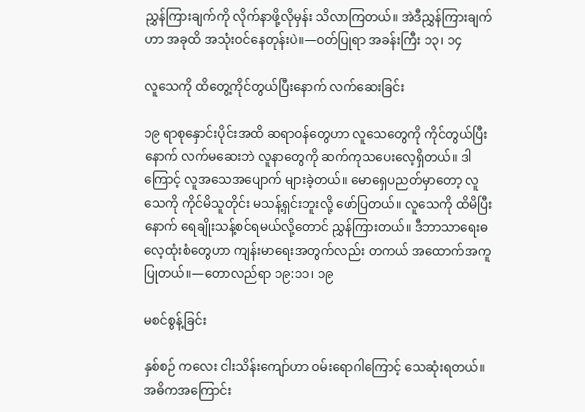ညွှန်ကြားချက်ကို လိုက်နာဖို့လိုမှန်း သိလာကြတယ်။ အဲဒီညွှန်ကြားချက်ဟာ အခုထိ အသုံးဝင်နေတုန်းပဲ။—ဝတ်ပြုရာ အခန်းကြီး ၁၃၊ ၁၄

လူသေကို ထိတွေ့ကိုင်တွယ်ပြီးနောက် လက်ဆေးခြင်း

၁၉ ရာစုနှောင်းပိုင်းအထိ ဆရာဝန်တွေဟာ လူသေတွေကို ကိုင်တွယ်ပြီးနောက် လက်မဆေးဘဲ လူနာတွေကို ဆက်ကုသပေးလေ့ရှိတယ်။ ဒါကြောင့် လူအသေအပျောက် များခဲ့တယ်။ မောရှေပညတ်မှာတော့ လူသေကို ကိုင်မိသူတိုင်း မသန့်ရှင်းဘူးလို့ ဖော်ပြတယ်။ လူသေကို ထိမိပြီးနောက် ရေချိုးသန့်စင်ရမယ်လို့တောင် ညွှန်ကြားတယ်။ ဒီဘာသာရေးဓလေ့ထုံးစံတွေဟာ ကျန်းမာရေးအတွက်လည်း တကယ် အထောက်အကူပြုတယ်။—တောလည်ရာ ၁၉:၁၁၊ ၁၉

မစင်စွန့်ခြင်း

နှစ်စဉ် ကလေး ငါးသိန်းကျော်ဟာ ဝမ်းရောဂါကြောင့် သေဆုံးရတယ်။ အဓိကအကြောင်း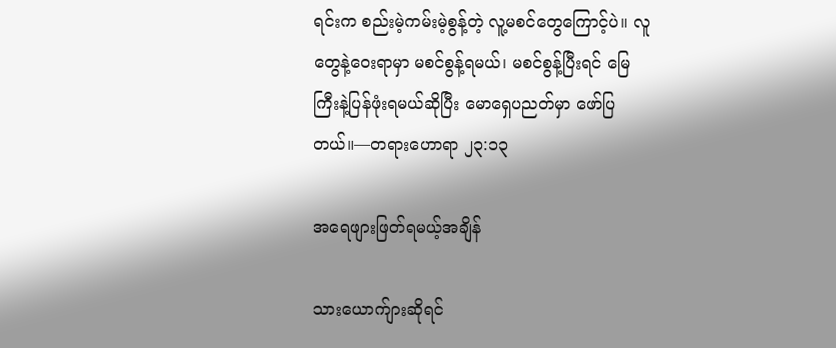ရင်းက စည်းမဲ့ကမ်းမဲ့စွန့်တဲ့ လူ့မစင်တွေကြောင့်ပဲ။ လူတွေနဲ့ဝေးရာမှာ မစင်စွန့်ရမယ်၊ မစင်စွန့်ပြီးရင် မြေကြီးနဲ့ပြန်ဖုံးရမယ်ဆိုပြီး မောရှေပညတ်မှာ ဖော်ပြတယ်။—တရားဟောရာ ၂၃:၁၃

အရေဖျားဖြတ်ရမယ့်အချိန်

သားယောက်ျားဆိုရင်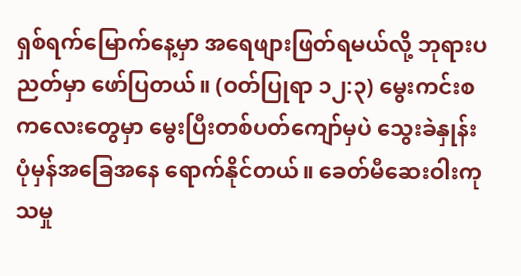ရှစ်ရက်မြောက်နေ့မှာ အရေဖျားဖြတ်ရမယ်လို့ ဘုရားပညတ်မှာ ဖော်ပြတယ်။ (ဝတ်ပြုရာ ၁၂:၃) မွေးကင်းစကလေးတွေမှာ မွေးပြီးတစ်ပတ်ကျော်မှပဲ သွေးခဲနှုန်း ပုံမှန်အခြေအနေ ရောက်နိုင်တယ်။ ခေတ်မီဆေးဝါးကုသမှု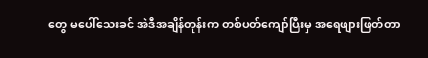တွေ မပေါ်သေးခင် အဲဒီအချိန်တုန်းက တစ်ပတ်ကျော်ပြီးမှ အရေဖျားဖြတ်တာ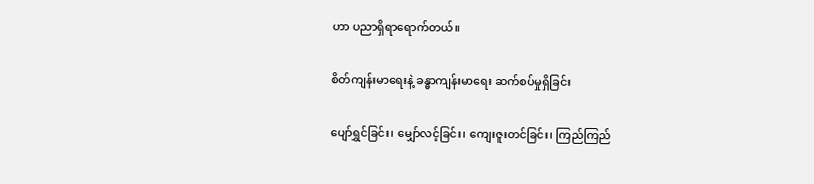ဟာ ပညာရှိရာရောက်တယ်။

စိတ်ကျန်းမာရေးနဲ့ ခန္ဓာကျန်းမာရေး ဆက်စပ်မှုရှိခြင်း

ပျော်ရွှင်ခြင်း၊ မျှော်လင့်ခြင်း၊ ကျေးဇူးတင်ခြင်း၊ ကြည်ကြည်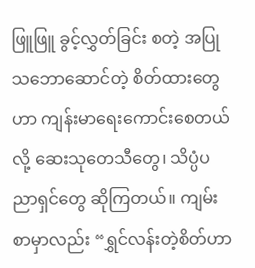ဖြူဖြူ ခွင့်လွှတ်ခြင်း စတဲ့ အပြုသဘောဆောင်တဲ့ စိတ်ထားတွေဟာ ကျန်းမာရေးကောင်းစေတယ်လို့ ဆေးသုတေသီတွေ၊ သိပ္ပံပညာရှင်တွေ ဆိုကြတယ်။ ကျမ်းစာမှာလည်း “ရွှင်လန်းတဲ့စိတ်ဟာ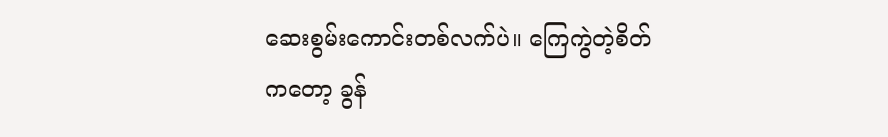ဆေးစွမ်းကောင်းတစ်လက်ပဲ။ ကြေကွဲတဲ့စိတ်ကတော့ ခွန်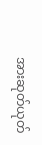အားဆုတ်ယုတ်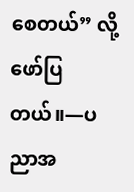စေတယ်” လို့ ဖော်ပြတယ်။—ပညာအ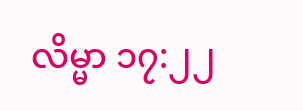လိမ္မာ ၁၇:၂၂